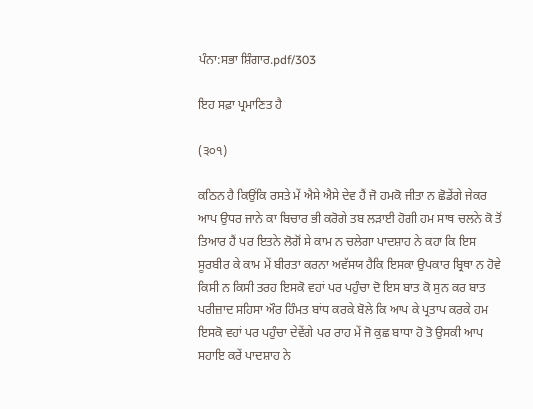ਪੰਨਾ:ਸਭਾ ਸ਼ਿੰਗਾਰ.pdf/303

ਇਹ ਸਫ਼ਾ ਪ੍ਰਮਾਣਿਤ ਹੈ

(੩੦੧)

ਕਠਿਨ ਹੈ ਕਿਉਂਕਿ ਰਸਤੇ ਮੇਂ ਐਸੇ ਐਸੇ ਦੇਵ ਹੈਂ ਜੋ ਹਮਕੋ ਜੀਤਾ ਨ ਛੋਡੇਂਗੇ ਜੇਕਰ ਆਪ ਉਧਰ ਜਾਨੇ ਕਾ ਬਿਚਾਰ ਭੀ ਕਰੋਗੇ ਤਬ ਲੜਾਈ ਹੋਗੀ ਹਮ ਸਾਥ ਚਲਨੇ ਕੋ ਤੋਂ ਤਿਆਰ ਹੈਂ ਪਰ ਇਤਨੇ ਲੋਗੋਂ ਸੇ ਕਾਮ ਨ ਚਲੇਗਾ ਪਾਦਸ਼ਾਹ ਨੇ ਕਹਾ ਕਿ ਇਸ ਸੂਰਬੀਰ ਕੇ ਕਾਮ ਮੇਂ ਬੀਰਤਾ ਕਰਨਾ ਅਵੱਸਯ ਹੈਕਿ ਇਸਕਾ ਉਪਕਾਰ ਬ੍ਰਿਥਾ ਨ ਹੋਵੇ ਕਿਸੀ ਨ ਕਿਸੀ ਤਰਹ ਇਸਕੋ ਵਹਾਂ ਪਰ ਪਹੁੰਚਾ ਦੋ ਇਸ ਬਾਤ ਕੋ ਸੁਨ ਕਰ ਬਾਤ ਪਰੀਜ਼ਾਦ ਸਹਿਸਾ ਔਰ ਹਿੰਮਤ ਬਾਂਧ ਕਰਕੇ ਬੋਲੇ ਕਿ ਆਪ ਕੇ ਪ੍ਰਤਾਪ ਕਰਕੇ ਹਮ ਇਸਕੋ ਵਹਾਂ ਪਰ ਪਹੁੰਚਾ ਦੇਵੇਂਗੇ ਪਰ ਰਾਹ ਮੇਂ ਜੋ ਕੁਛ ਬਾਧਾ ਹੋ ਤੋ ਉਸਕੀ ਆਪ ਸਹਾਇ ਕਰੇਂ ਪਾਦਸ਼ਾਹ ਨੇ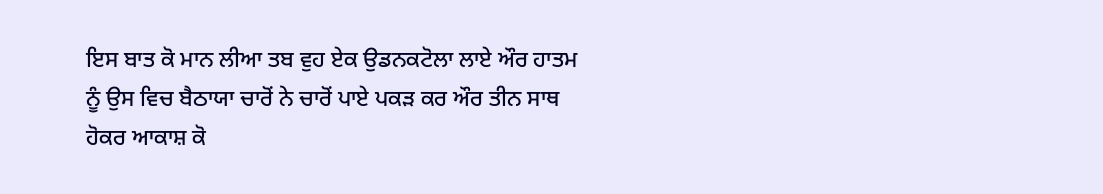ਇਸ ਬਾਤ ਕੋ ਮਾਨ ਲੀਆ ਤਬ ਵੁਹ ਏਕ ਉਡਨਕਟੋਲਾ ਲਾਏ ਔਰ ਹਾਤਮ ਨੂੰ ਉਸ ਵਿਚ ਬੈਠਾਯਾ ਚਾਰੋਂ ਨੇ ਚਾਰੋਂ ਪਾਏ ਪਕੜ ਕਰ ਔਰ ਤੀਨ ਸਾਥ ਹੋਕਰ ਆਕਾਸ਼ ਕੋ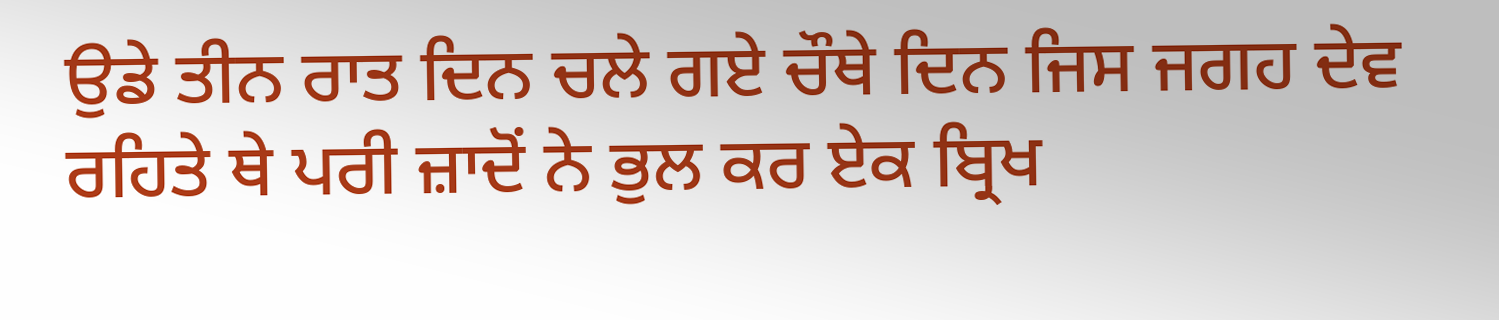ਉਡੇ ਤੀਨ ਰਾਤ ਦਿਨ ਚਲੇ ਗਏ ਚੌਥੇ ਦਿਨ ਜਿਸ ਜਗਹ ਦੇਵ ਰਹਿਤੇ ਥੇ ਪਰੀ ਜ਼ਾਦੋਂ ਨੇ ਭੁਲ ਕਰ ਏਕ ਬ੍ਰਿਖ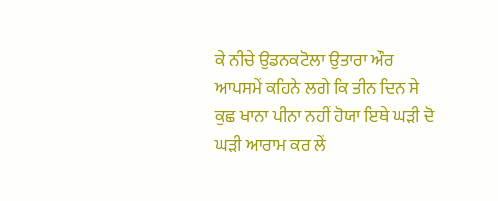ਕੇ ਨੀਚੇ ਉਡਨਕਟੋਲਾ ਉਤਾਰਾ ਔਰ ਆਪਸਮੇਂ ਕਹਿਨੇ ਲਗੇ ਕਿ ਤੀਨ ਦਿਨ ਸੇ ਕੁਛ ਖਾਨਾ ਪੀਨਾ ਨਹੀਂ ਹੋਯਾ ਇਥੇ ਘੜੀ ਦੋ ਘੜੀ ਆਰਾਮ ਕਰ ਲੇਂ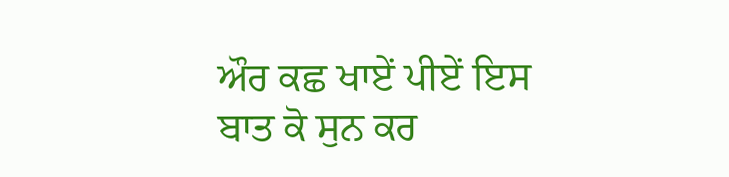ਔਰ ਕਛ ਖਾਏਂ ਪੀਏਂ ਇਸ ਬਾਤ ਕੋ ਸੁਨ ਕਰ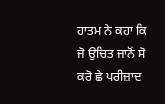ਹਾਤਮ ਨੇ ਕਹਾ ਕਿ ਜੋ ਉਚਿਤ ਜਾਨੋਂ ਸੋ ਕਰੋ ਛੇ ਪਰੀਜ਼ਾਦ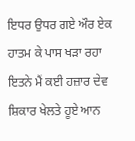ਇਧਰ ਉਧਰ ਗਏ ਔਰ ਏਕ ਹਾਤਮ ਕੇ ਪਾਸ ਖੜਾ ਰਹਾ ਇਤਨੇ ਮੈਂ ਕਈ ਹਜ਼ਾਰ ਦੇਵ ਸ਼ਿਕਾਰ ਖੇਲਤੇ ਹੂਏ ਆਨ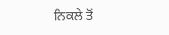ਨਿਕਲੇ ਤੋਂ